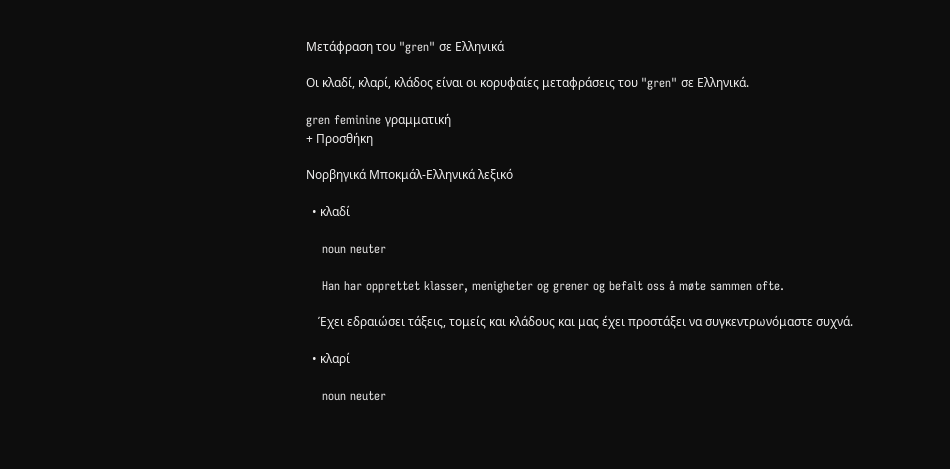Μετάφραση του "gren" σε Ελληνικά

Οι κλαδί, κλαρί, κλάδος είναι οι κορυφαίες μεταφράσεις του "gren" σε Ελληνικά.

gren feminine γραμματική
+ Προσθήκη

Νορβηγικά Μποκμάλ-Ελληνικά λεξικό

  • κλαδί

    noun neuter

    Han har opprettet klasser, menigheter og grener og befalt oss å møte sammen ofte.

    Έχει εδραιώσει τάξεις, τομείς και κλάδους και μας έχει προστάξει να συγκεντρωνόμαστε συχνά.

  • κλαρί

    noun neuter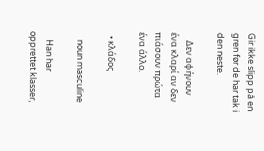Gir ikke slipp på en gren før de har tak i den neste.

    Δεν αφήνουν ένα κλαρί αν δεν πιάσουν πρώτα ένα άλλο.

  • κλάδος

    noun masculine

    Han har opprettet klasser,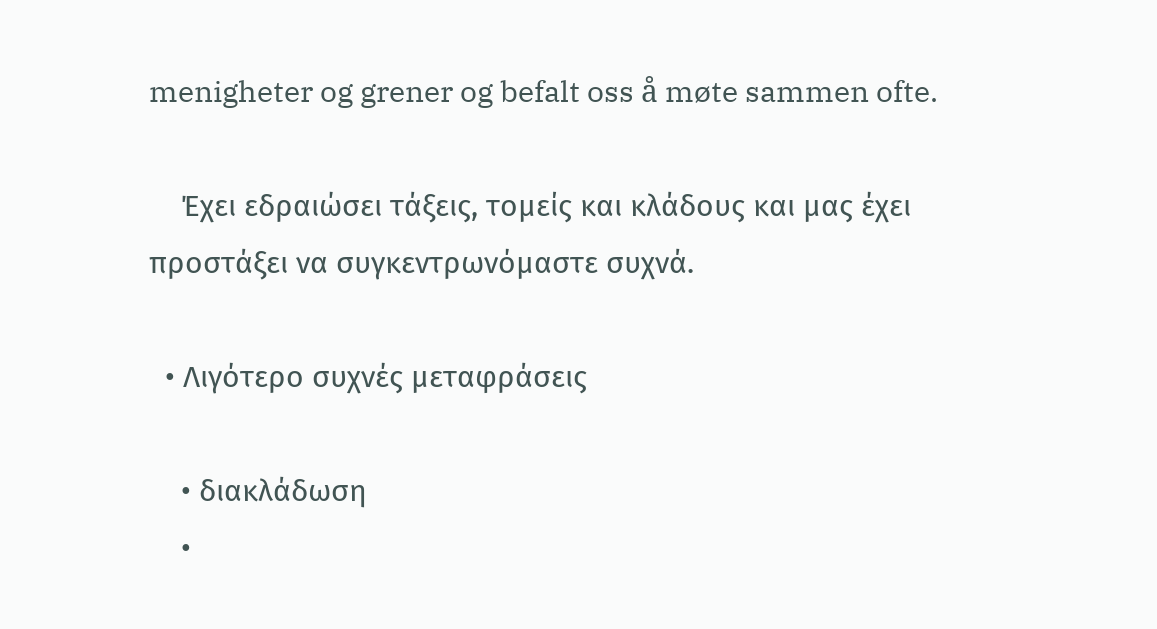menigheter og grener og befalt oss å møte sammen ofte.

    Έχει εδραιώσει τάξεις, τομείς και κλάδους και μας έχει προστάξει να συγκεντρωνόμαστε συχνά.

  • Λιγότερο συχνές μεταφράσεις

    • διακλάδωση
    •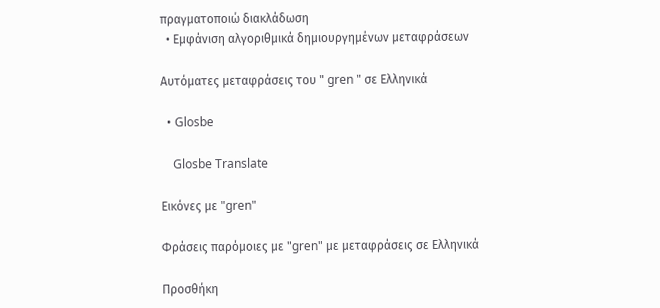πραγματοποιώ διακλάδωση
  • Εμφάνιση αλγοριθμικά δημιουργημένων μεταφράσεων

Αυτόματες μεταφράσεις του " gren " σε Ελληνικά

  • Glosbe

    Glosbe Translate

Εικόνες με "gren"

Φράσεις παρόμοιες με "gren" με μεταφράσεις σε Ελληνικά

Προσθήκη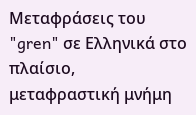Μεταφράσεις του "gren" σε Ελληνικά στο πλαίσιο, μεταφραστική μνήμη